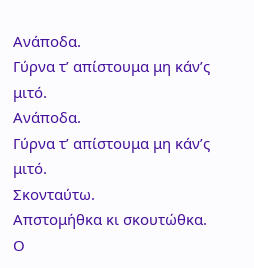Ανάποδα.
Γύρνα τ’ απίστουμα μη κάν’ς μιτό.
Ανάποδα.
Γύρνα τ’ απίστουμα μη κάν’ς μιτό.
Σκονταύτω.
Απστομήθκα κι σκουτώθκα.
Ο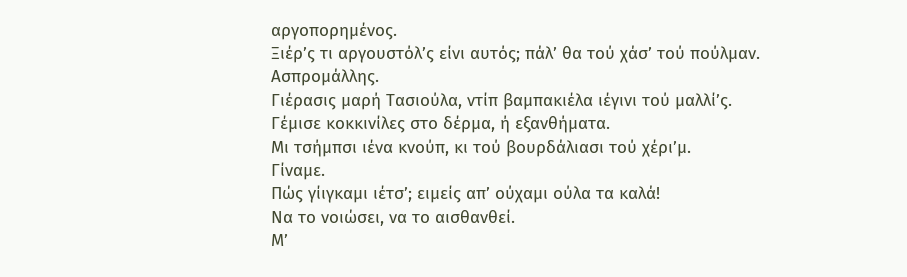αργοπορημένος.
Ξιέρ’ς τι αργουστόλ’ς είνι αυτός; πάλ’ θα τού χάσ’ τού πούλμαν.
Ασπρομάλλης.
Γιέρασις μαρή Τασιούλα, ντίπ βαμπακιέλα ιέγινι τού μαλλί’ς.
Γέμισε κοκκινίλες στο δέρμα, ή εξανθήματα.
Μι τσήμπσι ιένα κνούπ, κι τού βουρδάλιασι τού χέρι’μ.
Γίναμε.
Πώς γίιγκαμι ιέτσ’; ειμείς απ’ ούχαμι ούλα τα καλά!
Nα το νοιώσει, να το αισθανθεί.
Μ’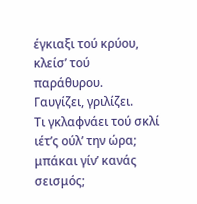έγκιαξι τού κρύου, κλείσ’ τού παράθυρου.
Γαυγίζει, γριλίζει.
Τι γκλαφνάει τού σκλί ιέτ’ς ούλ’ την ώρα; μπάκαι γίν’ κανάς σεισμός;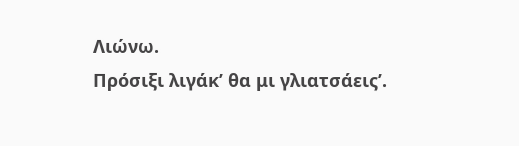Λιώνω.
Πρόσιξι λιγάκ’ θα μι γλιατσάεις’.